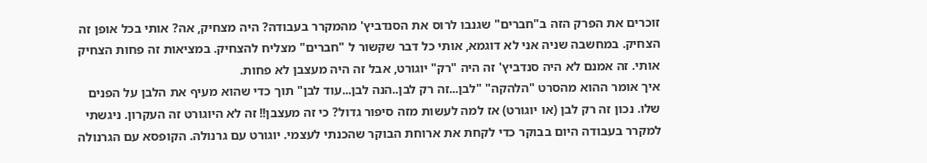זוכרים את הפרק הזה ב"חברים" שגנבו לרוס את הסנדביץ' מהמקרר בעבודה? היה מצחיק, אה? אותי בכל אופן זה הצחיק. במחשבה שניה אני לא דוגמא, אותי כל דבר שקשור ל "חברים" מצליח להצחיק. במציאות זה פחות הצחיק אותי. זה אמנם לא היה סנדביץ' זה היה "רק" יוגורט, אבל זה היה מעצבן לא פחות.
איך אומר ההוא מהסרט "הלהקה" "לבן...זה רק לבן..הנה לבן...עוד לבן" תוך כדי שהוא מעיף את הלבן על הפנים שלו. נכון זה רק לבן (או יוגורט) אז למה לעשות מזה סיפור גדול? כי זה מעצבן!! זה לא היוגורט זה העקרון. ניגשתי למקרר בעבודה היום בבוקר כדי לקחת את ארוחת הבוקר שהכנתי לעצמי. יוגורט עם גרנולה. הקופסא עם הגרנולה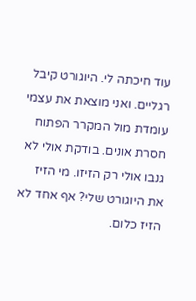עוד חיכתה לי. היוגורט קיבל רגליים. ואני מוצאת את עצמי עומדת מול המקרר הפתוח חסרת אונים. בודקת אולי לא גנבו אולי רק הזיזו. מי הזיז את היוגורט שלי? אף אחד לא הזיז כלום.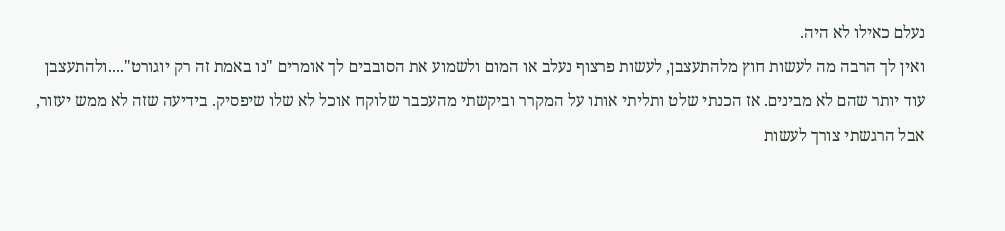נעלם כאילו לא היה.
ואין לך הרבה מה לעשות חוץ מלהתעצבן, לעשות פרצוף נעלב או המום ולשמוע את הסובבים לך אומרים "נו באמת זה רק יוגורט"....ולהתעצבן עוד יותר שהם לא מבינים. אז הכנתי שלט ותליתי אותו על המקרר וביקשתי מהעכבר שלוקח אוכל לא שלו שיפסיק. בידיעה שזה לא ממש יעזור, אבל הרגשתי צורך לעשות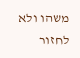משהו ולא לחזור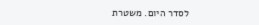לסדר היום. משטרת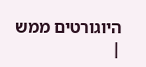היוגורטים ממש |